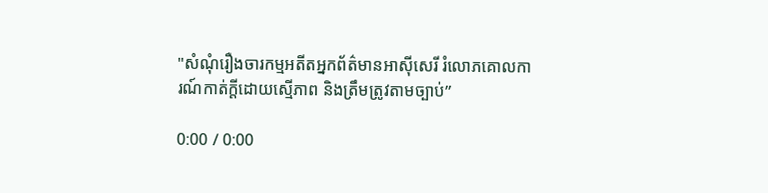"សំណុំរឿងចារកម្មអតីតអ្នកព័ត៌មានអាស៊ីសេរី រំលោភគោលការណ៍កាត់ក្ដីដោយស្មើភាព និងត្រឹមត្រូវតាមច្បាប់”

0:00 / 0:00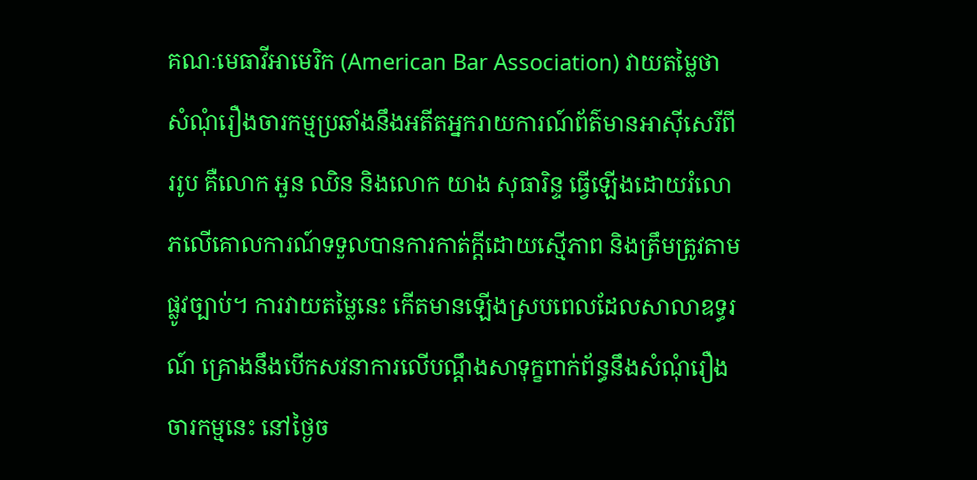គណៈមេធាវីអាមេរិក (American Bar Association) វាយតម្លៃថា សំណុំរឿងចារកម្មប្រឆាំងនឹងអតីតអ្នករាយការណ៍ព័ត៌មានអាស៊ីសេរីពីររូប គឺលោក អួន ឈិន និងលោក យាង សុធារិន្ទ ធ្វើឡើងដោយរំលោភលើគោលការណ៍ទទួលបានការកាត់ក្តីដោយស្មើភាព និងត្រឹមត្រូវតាមផ្លូវច្បាប់។ ការវាយតម្លៃនេះ កើតមានឡើងស្របពេលដែលសាលាឧទ្ធរណ៍ គ្រោងនឹងបើកសវនាការលើបណ្ដឹងសាទុក្ខពាក់ព័ន្ធនឹងសំណុំរឿងចារកម្មនេះ នៅថ្ងៃច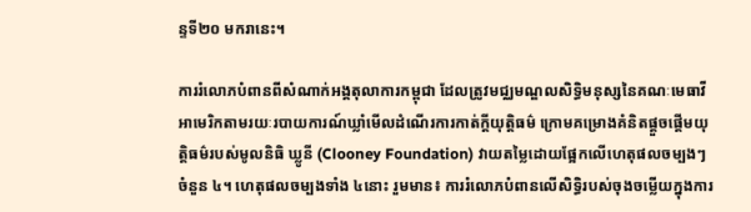ន្ទទី២០ មករានេះ។

ការរំលោភបំពានពីសំណាក់អង្គតុលាការកម្ពុជា ដែលត្រូវមជ្ឈមណ្ឌលសិទ្ធិមនុស្សនៃគណៈមេធាវីអាមេរិកតាមរយៈរបាយការណ៍ឃ្លាំមើលដំណើរការកាត់ក្តីយុត្តិធម៌ ក្រោមគម្រោងគំនិតផ្ដួចផ្ដើមយុត្តិធម៌របស់មូលនិធិ ឃ្លូនី (Clooney Foundation) វាយតម្លៃដោយផ្អែកលើហេតុផលចម្បងៗចំនួន ៤។ ហេតុផលចម្បងទាំង ៤នោះ រួមមាន៖ ការរំលោភបំពានលើសិទ្ធិរបស់ចុងចម្លើយក្នុងការ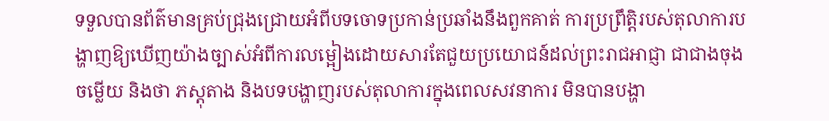ទទួលបានព័ត៌មានគ្រប់ជ្រុងជ្រោយអំពីបទចោទប្រកាន់ប្រឆាំងនឹងពួកគាត់ ការប្រព្រឹត្តិរបស់តុលាការបង្ហាញឱ្យឃើញយ៉ាងច្បាស់អំពីការលម្អៀងដោយសារតែជួយប្រយោជន៍ដល់ព្រះរាជអាជ្ញា ជាជាងចុងចម្លើយ និងថា ភស្តុតាង និងបទបង្ហាញរបស់តុលាការក្នុងពេលសវនាការ មិនបានបង្ហា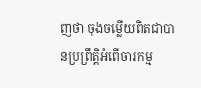ញថា ចុងចម្លើយពិតជាបានប្រព្រឹត្តិអំពើចារកម្ម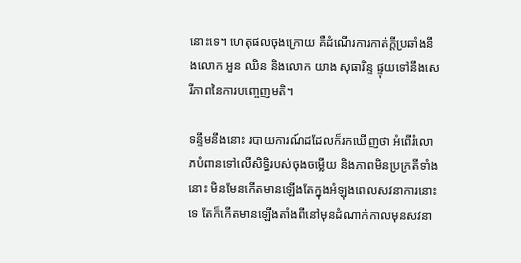នោះទេ។ ហេតុផលចុងក្រោយ គឺដំណើរការកាត់ក្តីប្រឆាំងនឹងលោក អួន ឈិន និងលោក យាង សុធារិន្ទ ផ្ទុយទៅនឹងសេរីភាពនៃការបញ្ចេញមតិ។

ទន្ទឹមនឹងនោះ របាយការណ៍ដដែលក៏រកឃើញថា អំពើរំលោភបំពានទៅលើសិទ្ធិរបស់ចុងចម្លើយ និងភាពមិនប្រក្រតីទាំងនោះ មិនមែនកើតមានឡើងតែក្នុងអំឡុងពេលសវនាការនោះទេ តែក៏កើតមានឡើងតាំងពីនៅមុនដំណាក់កាលមុនសវនា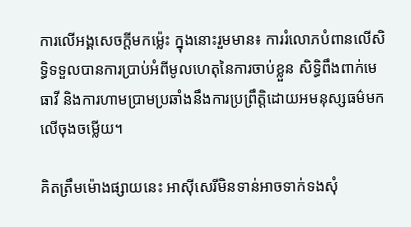ការលើអង្គសេចក្ដីមកម្ល៉េះ ក្នុងនោះរួមមាន៖ ការរំលោភបំពានលើសិទ្ធិទទួលបានការប្រាប់អំពីមូលហេតុនៃការចាប់ខ្លួន សិទ្ធិពឹងពាក់មេធាវី និងការហាមប្រាមប្រឆាំងនឹងការប្រព្រឹត្តិដោយអមនុស្សធម៌មកលើចុងចម្លើយ។

គិតត្រឹមម៉ោងផ្សាយនេះ អាស៊ីសេរីមិនទាន់អាចទាក់ទងសុំ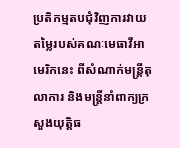ប្រតិកម្មតបជុំវិញការវាយតម្លៃរបស់គណៈមេធាវីអាមេរិកនេះ ពីសំណាក់មន្ត្រីតុលាការ និងមន្ត្រីនាំពាក្យក្រសួងយុត្តិធ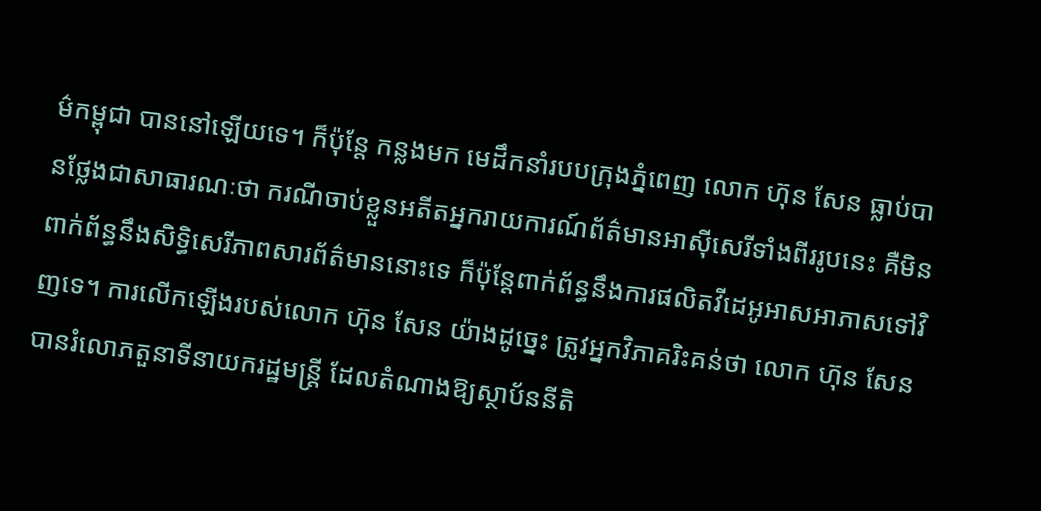ម៌កម្ពុជា បាននៅឡើយទេ។ ក៏ប៉ុន្តែ កន្លងមក មេដឹកនាំរបបក្រុងភ្នំពេញ លោក ហ៊ុន សែន ធ្លាប់បានថ្លែងជាសាធារណៈថា ករណីចាប់ខ្លួនអតីតអ្នករាយការណ៍ព័ត៌មានអាស៊ីសេរីទាំងពីររូបនេះ គឺមិនពាក់ព័ន្ធនឹងសិទ្ធិសេរីភាពសារព័ត៌មាននោះទេ ក៏ប៉ុន្តែពាក់ព័ន្ធនឹងការផលិតវីដេអូអាសអាភាសទៅវិញទេ។ ការលើកឡើងរបស់លោក ហ៊ុន សែន យ៉ាងដូច្នេះ ត្រូវអ្នកវិភាគរិះគន់ថា លោក ហ៊ុន សែន បានរំលោភតួនាទីនាយករដ្ឋមន្ត្រី ដែលតំណាងឱ្យស្ថាប័ននីតិ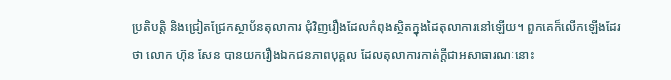ប្រតិបត្តិ និងជ្រៀតជ្រែកស្ថាប័នតុលាការ ជុំវិញរឿងដែលកំពុងស្ថិតក្នុងដៃតុលាការនៅឡើយ។ ពួកគេក៏លើកឡើងដែរថា លោក ហ៊ុន សែន បានយករឿងឯកជនភាពបុគ្គល ដែលតុលាការកាត់ក្តីជាអសាធារណៈនោះ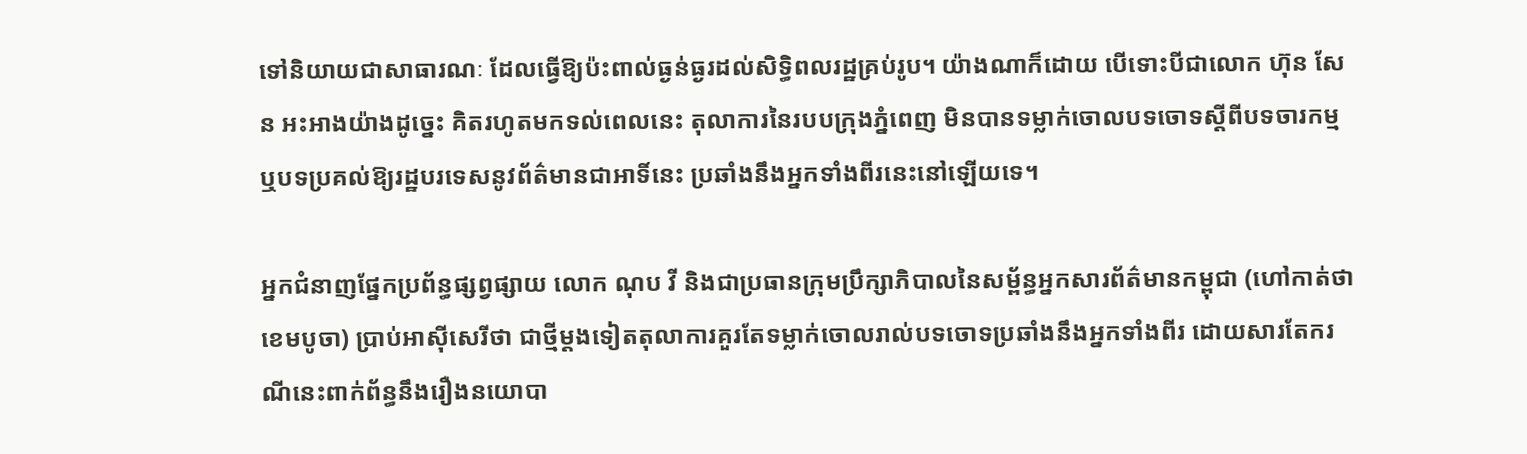ទៅនិយាយជាសាធារណៈ ដែលធ្វើឱ្យប៉ះពាល់ធ្ងន់ធ្ងរដល់សិទ្ធិពលរដ្ឋគ្រប់រូប។ យ៉ាងណាក៏ដោយ បើទោះបីជាលោក ហ៊ុន សែន អះអាងយ៉ាងដូច្នេះ គិតរហូតមកទល់ពេលនេះ តុលាការនៃរបបក្រុងភ្នំពេញ មិនបានទម្លាក់ចោលបទចោទស្ដីពីបទចារកម្ម ឬបទប្រគល់ឱ្យរដ្ឋបរទេសនូវព័ត៌មានជាអាទិ៍នេះ ប្រឆាំងនឹងអ្នកទាំងពីរនេះនៅឡើយទេ។

អ្នកជំនាញផ្នែកប្រព័ន្ធផ្សព្វផ្សាយ លោក ណុប វី និងជាប្រធានក្រុមប្រឹក្សាភិបាលនៃសម្ព័ន្ធអ្នកសារព័ត៌មានកម្ពុជា (ហៅកាត់ថា ខេមបូចា) ប្រាប់អាស៊ីសេរីថា ជាថ្មីម្តងទៀតតុលាការគួរតែទម្លាក់ចោលរាល់បទចោទប្រឆាំងនឹងអ្នកទាំងពីរ ដោយសារតែករណីនេះពាក់ព័ន្ធនឹងរឿងនយោបា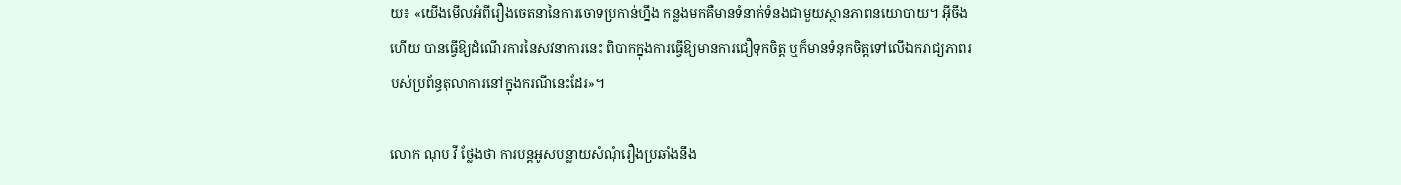យ៖ «យើងមើលអំពីរឿងចេតនានៃការចោទប្រកាន់ហ្នឹង កន្លងមកគឺមានទំនាក់ទំនងជាមួយស្ថានភាពនយោបាយ។ អ៊ីចឹងហើយ បានធ្វើឱ្យដំណើរការនៃសវនាការនេះ ពិបាកក្នុងការធ្វើឱ្យមានការជឿទុកចិត្ត ឬក៏មានទំនុកចិត្តទៅលើឯករាជ្យភាពរបស់ប្រព័ន្ធតុលាការនៅក្នុងករណីនេះដែរ»។

លោក ណុប វី ថ្លែងថា ការបន្តអូសបន្លាយសំណុំរឿងប្រឆាំងនឹង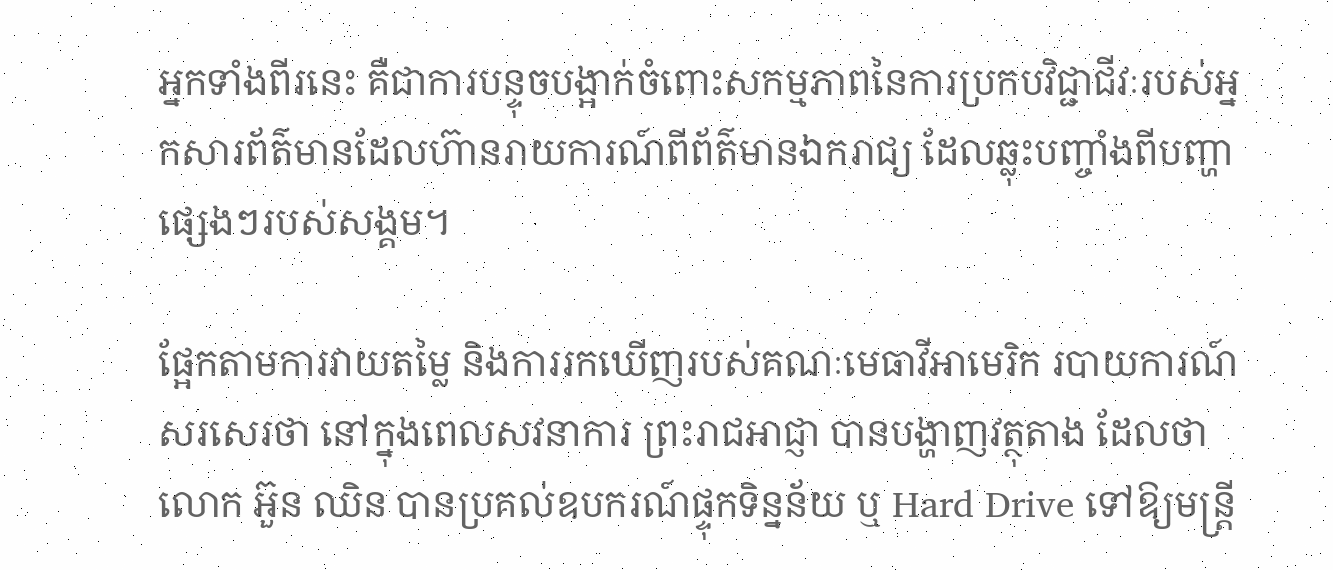អ្នកទាំងពីរនេះ គឺជាការបន្ទុចបង្អាក់ចំពោះសកម្មភាពនៃការប្រកបវិជ្ជាជីវៈរបស់អ្នកសារព័ត៌មានដែលហ៊ានរាយការណ៍ពីព័ត៌មានឯករាជ្យ ដែលឆ្លុះបញ្ចាំងពីបញ្ហាផ្សេងៗរបស់សង្គម។

ផ្អែកតាមការវាយតម្លៃ និងការរកឃើញរបស់គណៈមេធាវីអាមេរិក របាយការណ៍សរសេរថា នៅក្នុងពេលសវនាការ ព្រះរាជអាជ្ញា បានបង្ហាញវត្ថុតាង ដែលថាលោក អ៊ួន ឈិន បានប្រគល់ឧបករណ៍ផ្ទុកទិន្នន័យ ឬ Hard Drive ទៅឱ្យមន្ត្រី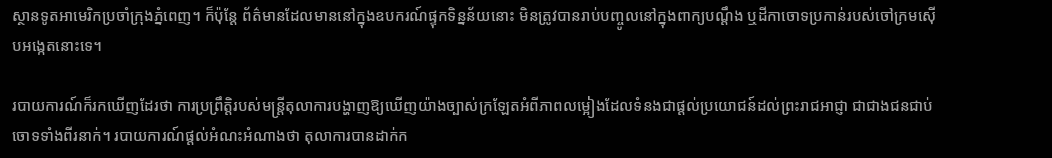ស្ថានទូតអាមេរិកប្រចាំក្រុងភ្នំពេញ។ ក៏ប៉ុន្តែ ព័ត៌មានដែលមាននៅក្នុងឧបករណ៍ផ្ទុកទិន្នន័យនោះ មិនត្រូវបានរាប់បញ្ចូលនៅក្នុងពាក្យបណ្តឹង ឬដីកាចោទប្រកាន់របស់ចៅក្រមស៊ើបអង្កេតនោះទេ។

របាយការណ៍ក៏រកឃើញដែរថា ការប្រព្រឹត្តិរបស់មន្ត្រីតុលាការបង្ហាញឱ្យឃើញយ៉ាងច្បាស់ក្រឡែតអំពីភាពលម្អៀងដែលទំនងជាផ្ដល់ប្រយោជន៍ដល់ព្រះរាជអាជ្ញា ជាជាងជនជាប់ចោទទាំងពីរនាក់។ របាយការណ៍ផ្ដល់អំណះអំណាងថា តុលាការបានដាក់ក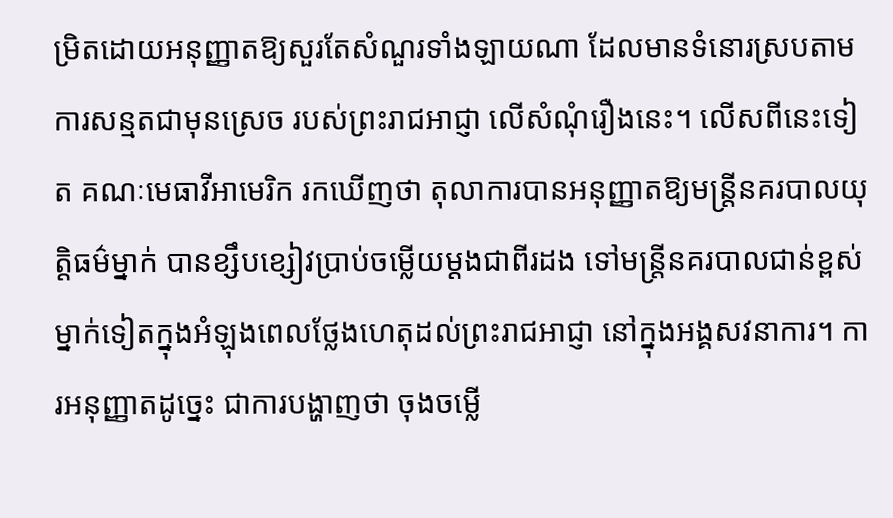ម្រិតដោយអនុញ្ញាតឱ្យសួរតែសំណួរទាំងឡាយណា ដែលមានទំនោរស្របតាមការសន្មតជាមុនស្រេច របស់ព្រះរាជអាជ្ញា លើសំណុំរឿងនេះ។ លើសពីនេះទៀត គណៈមេធាវីអាមេរិក រកឃើញថា តុលាការបានអនុញ្ញាតឱ្យមន្ត្រីនគរបាលយុត្តិធម៌ម្នាក់ បានខ្សឹបខ្សៀវប្រាប់ចម្លើយម្ដងជាពីរដង ទៅមន្ត្រីនគរបាលជាន់ខ្ពស់ម្នាក់ទៀតក្នុងអំឡុងពេលថ្លែងហេតុដល់ព្រះរាជអាជ្ញា នៅក្នុងអង្គសវនាការ។ ការអនុញ្ញាតដូច្នេះ ជាការបង្ហាញថា ចុងចម្លើ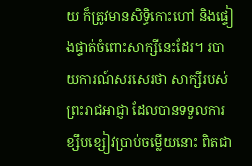យ ក៏ត្រូវមានសិទ្ធិកោះហៅ និងផ្ទៀងផ្ទាត់ចំពោះសាក្សីនេះដែរ។ របាយការណ៍សរសេរថា សាក្សីរបស់ព្រះរាជអាជ្ញា ដែលបានទទួលការខ្សឹបខ្សៀវប្រាប់ចម្លើយនោះ ពិតជា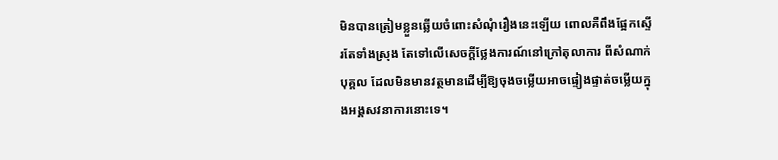មិនបានត្រៀមខ្លួនឆ្លើយចំពោះសំណុំរឿងនេះឡើយ ពោលគឺពឹងផ្អែកស្ទើរតែទាំងស្រុង តែទៅលើសេចក្ដីថ្លែងការណ៍នៅក្រៅតុលាការ ពីសំណាក់បុគ្គល ដែលមិនមានវត្ថមានដើម្បីឱ្យចុងចម្លើយអាចផ្ទៀងផ្ទាត់ចម្លើយក្នុងអង្គសវនាការនោះទេ។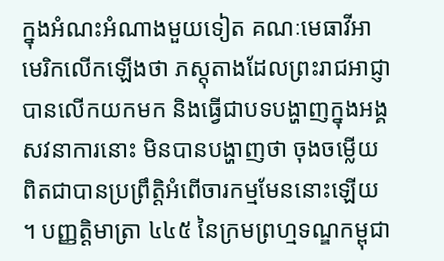ក្នុងអំណះអំណាងមួយទៀត គណៈមេធាវីអាមេរិកលើកឡើងថា ភស្តុតាងដែលព្រះរាជអាជ្ញាបានលើកយកមក និងធ្វើជាបទបង្ហាញក្នុងអង្គសវនាការនោះ មិនបានបង្ហាញថា ចុងចម្លើយពិតជាបានប្រព្រឹត្តិអំពើចារកម្មមែននោះឡើយ។ បញ្ញត្តិមាត្រា ៤៤៥ នៃក្រមព្រហ្មទណ្ឌកម្ពុជា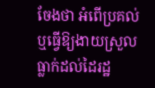ចែងថា អំពើប្រគល់ ឬធ្វើឱ្យងាយស្រួលធ្លាក់ដល់ដៃរដ្ឋ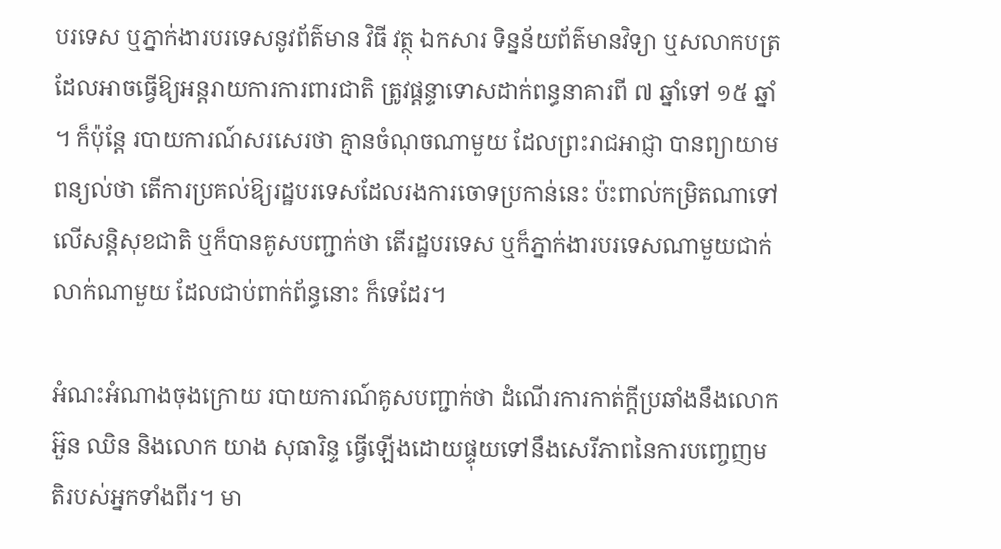បរទេស ឬភ្នាក់ងារបរទេសនូវព័ត៌មាន វិធី វត្ថុ ឯកសារ ទិន្នន័យព័ត៌មានវិទ្យា ឬសលាកបត្រដែលអាចធ្វើឱ្យអន្តរាយការការពារជាតិ ត្រូវផ្ដន្ទាទោសដាក់ពន្ធនាគារពី ៧ ឆ្នាំទៅ ១៥ ឆ្នាំ។ ក៏ប៉ុន្តែ របាយការណ៍សរសេរថា គ្មានចំណុចណាមួយ ដែលព្រះរាជអាជ្ញា បានព្យាយាមពន្យល់ថា តើការប្រគល់ឱ្យរដ្ឋបរទេសដែលរងការចោទប្រកាន់នេះ ប៉ះពាល់កម្រិតណាទៅលើសន្តិសុខជាតិ ឬក៏បានគូសបញ្ជាក់ថា តើរដ្ឋបរទេស ឬក៏ភ្នាក់ងារបរទេសណាមួយជាក់លាក់ណាមួយ ដែលជាប់ពាក់ព័ន្ធនោះ ក៏ទេដែរ។

អំណះអំណាងចុងក្រោយ របាយការណ៍គូសបញ្ជាក់ថា ដំណើរការកាត់ក្តីប្រឆាំងនឹងលោក អ៊ួន ឈិន និងលោក យាង សុធារិន្ទ ធ្វើឡើងដោយផ្ទុយទៅនឹងសេរីភាពនៃការបញ្ចេញមតិរបស់អ្នកទាំងពីរ។ មា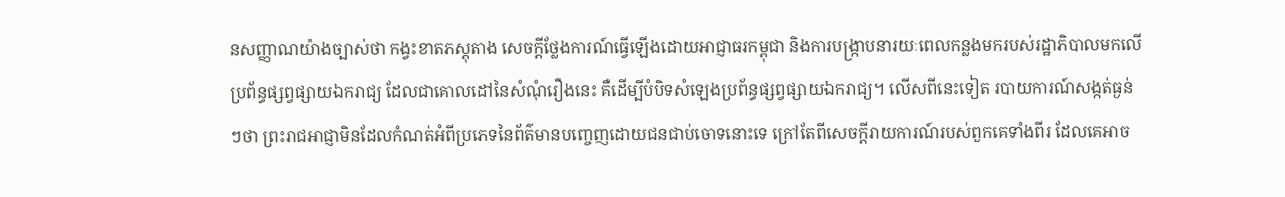នសញ្ញាណយ៉ាងច្បាស់ថា កង្វះខាតភស្តុតាង សេចក្ដីថ្លែងការណ៍ធ្វើឡើងដោយអាជ្ញាធរកម្ពុជា និងការបង្ក្រាបនារយៈពេលកន្លងមករបស់រដ្ឋាភិបាលមកលើប្រព័ន្ធផ្សព្វផ្សាយឯករាជ្យ ដែលជាគោលដៅនៃសំណុំរឿងនេះ គឺដើម្បីបំបិទសំឡេងប្រព័ន្ធផ្សព្វផ្សាយឯករាជ្យ។ លើសពីនេះទៀត របាយការណ៍សង្កត់ធ្ងន់ៗថា ព្រះរាជអាជ្ញាមិនដែលកំណត់អំពីប្រភេទនៃព័ត៌មានបញ្ចេញដោយជនជាប់ចោទនោះទេ ក្រៅតែពីសេចក្ដីរាយការណ៍របស់ពួកគេទាំងពីរ ដែលគេអាច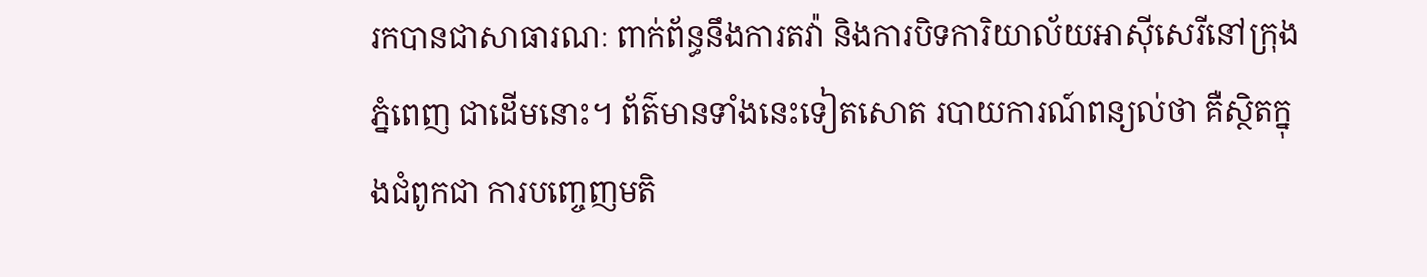រកបានជាសាធារណៈ ពាក់ព័ន្ធនឹងការតវ៉ា និងការបិទការិយាល័យអាស៊ីសេរីនៅក្រុងភ្នំពេញ ជាដើមនោះ។ ព័ត៌មានទាំងនេះទៀតសោត របាយការណ៍ពន្យល់ថា គឺស្ថិតក្នុងជំពូកជា ការបញ្ចេញមតិ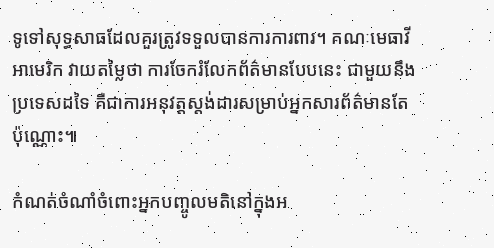ទូទៅសុទ្ធសាធដែលគួរត្រូវទទួលបានការការពារ។ គណៈមេធាវីអាមេរិក វាយតម្លៃថា ការចែករំលែកព័ត៌មានបែបនេះ ជាមួយនឹងប្រទេសដទៃ គឺជាការអនុវត្តស្តង់ដារសម្រាប់អ្នកសារព័ត៌មានតែប៉ុណ្ណោះ៕

កំណត់ចំណាំចំពោះអ្នកបញ្ចូលមតិនៅក្នុងអ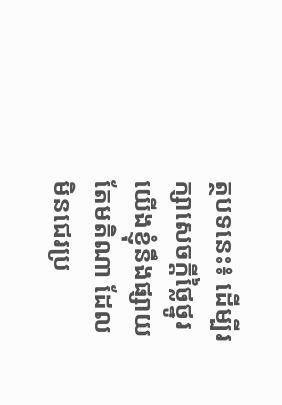ត្ថបទនេះ៖ ដើម្បីរក្សាសេចក្ដីថ្លៃថ្នូរ យើងខ្ញុំនឹងផ្សាយតែមតិណា ដែលមិនជេរប្រ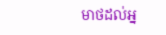មាថដល់អ្ន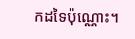កដទៃប៉ុណ្ណោះ។